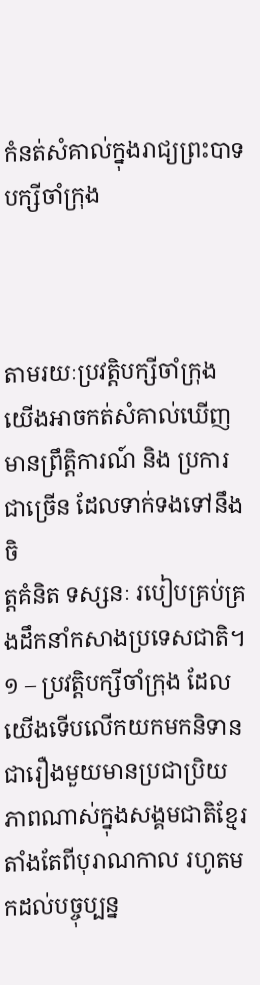កំនត់សំគាល់ក្នុងរាជ្យព្រះបាទបក្សីចាំក្រុង



តាមរយៈប្រវត្ដិបក្សីចាំក្រុង យើងអាចកត់សំគាល់ឃើញមានព្រឹត្ដិការណ៍ និង ប្រការជាច្រើន ដែលទាក់ទងទៅនឹងចិ
ត្ដគំនិត ទស្សនៈ របៀបគ្រប់គ្រងដឹកនាំកសាងប្រទេសជាតិ។
១ – ប្រវត្ដិបក្សីចាំក្រុង ដែលយើងទើបលើកយកមកនិទាន ជារឿងមួយមានប្រជាប្រិយភាពណាស់ក្នុងសង្គមជាតិខ្មែរ
តាំងតែពីបុរាណកាល រហូតមកដល់បច្ចុប្បន្ន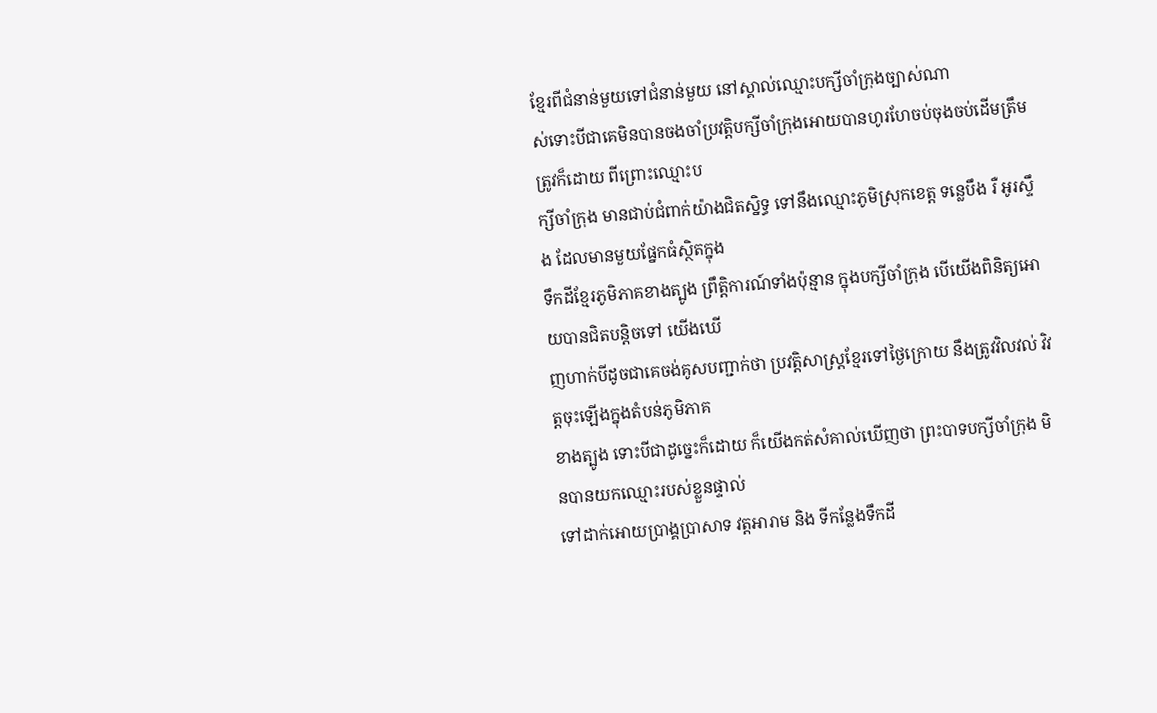ខ្មែរពីជំនាន់មួយទៅជំនាន់មួយ នៅស្គាល់ឈ្មោះបក្សីចាំក្រុងច្បាស់ណា
ស់ទោះបីជាគេមិនបានចងចាំប្រវត្ដិបក្សីចាំក្រុងអោយបានហូរហែចប់ចុងចប់ដើមត្រឹមត្រូវក៏ដោយ ពីព្រោះឈ្មោះប
ក្សីចាំក្រុង មានជាប់ជំពាក់យ៉ាងជិតស្និទ្ធ ទៅនឹងឈ្មោះភូមិស្រុកខេត្ដ ទន្លេបឹង រឺ អូរស្ទឹង ដែលមានមួយផ្នែកធំស្ថិតក្នុង
ទឹកដីខ្មែរភូមិភាគខាងត្បូង ព្រឹត្ដិការណ៍ទាំងប៉ុន្មាន ក្នុងបក្សីចាំក្រុង បើយើងពិនិត្យអោយបានជិតបន្ដិចទៅ យើងឃើ
ញហាក់បីដូចជាគេចង់គូសបញ្ជាក់ថា ប្រវត្ដិសាស្រ្ដខ្មែរទៅថ្ងៃក្រោយ នឹងត្រូវវិលវល់ វិវត្ដចុះឡើងក្នុងតំបន់ភូមិភាគ
ខាងត្បូង ទោះបីជាដូច្នេះក៏ដោយ ក៏យើងកត់សំគាល់ឃើញថា ព្រះបាទបក្សីចាំក្រុង មិនបានយកឈ្មោះរបស់ខ្លួនផ្ទាល់
ទៅដាក់អោយប្រាង្គប្រាសាទ វត្ដអារាម និង ទីកន្លែងទឹកដី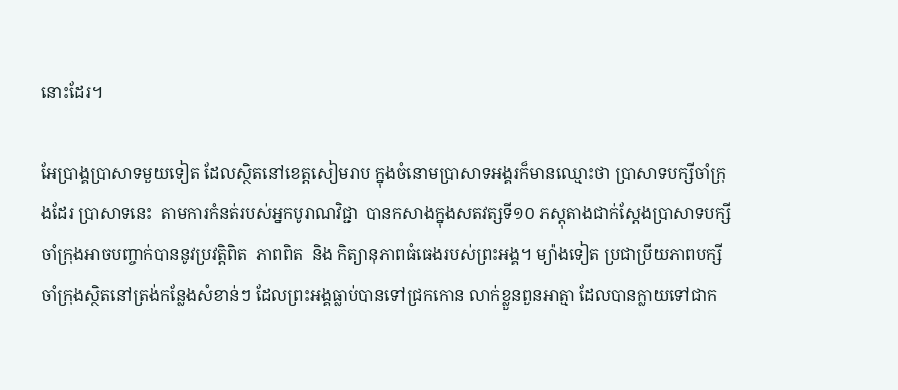នោះដែរ។

អែប្រាង្គប្រាសាទមួយទៀត ដែលស្ថិតនៅខេត្ដសៀមរាប ក្នុងចំនោមប្រាសាទអង្គរក៏មានឈ្មោះថា ប្រាសាទបក្សីចាំក្រុ
ងដែរ ប្រាសាទនេះ  តាមការកំនត់របស់អ្នកបូរាណវិជ្ជា  បានកសាងក្នុងសតវត្សទី១០ ភស្ដុតាងជាក់ស្ដែងប្រាសាទបក្សី
ចាំក្រុងអាចបញ្ចាក់បាននូវប្រវត្ដិពិត  ភាពពិត  និង កិត្យានុភាពធំធេងរបស់ព្រះអង្គ។ ម្យ៉ាងទៀត ប្រជាប្រីយភាពបក្សី
ចាំក្រុងស្ថិតនៅត្រង់កន្លែងសំខាន់ៗ ដែលព្រះអង្គធ្លាប់បានទៅជ្រកកោន លាក់ខ្លួនពួនអាត្មា ដែលបានក្លាយទៅជាក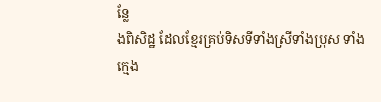ន្លែ
ងពិសិដ្ឋ ដែលខ្មែរគ្រប់ទិសទីទាំងស្រីទាំងប្រុស ទាំងក្មេង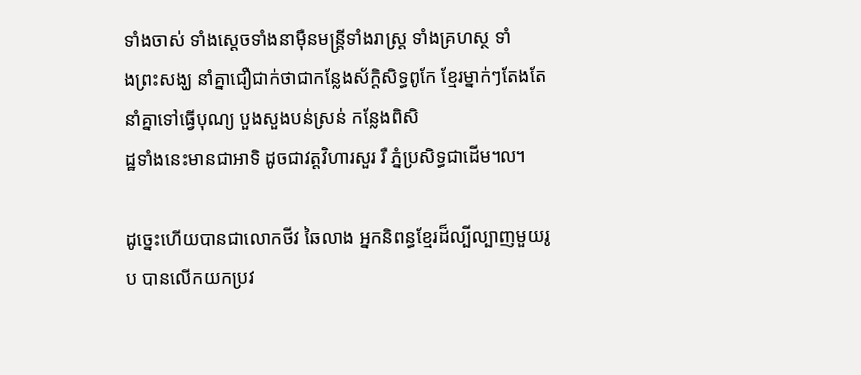ទាំងចាស់ ទាំងស្ដេចទាំងនាម៉ឺនមន្រ្ដីទាំងរាស្រ្ដ ទាំងគ្រហស្ថ ទាំ
ងព្រះសង្ឃ នាំគ្នាជឿជាក់ថាជាកន្លែងស័ក្ដិសិទ្ធពូកែ ខ្មែរម្នាក់ៗតែងតែនាំគ្នាទៅធ្វើបុណ្យ បួងសួងបន់ស្រន់ កន្លែងពិសិ
ដ្ឋទាំងនេះមានជាអាទិ ដូចជាវត្ដវិហារសួរ រឺ ភ្នំប្រសិទ្ធជាដើម៘

ដូច្នេះហើយបានជាលោកថីវ ឆៃលាង អ្នកនិពន្ធខ្មែរដ៏ល្បីល្បាញមួយរូប បានលើកយកប្រវ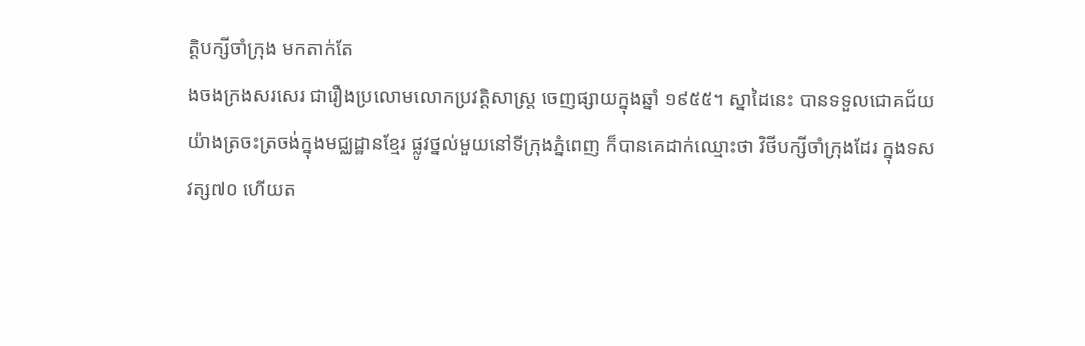ត្ដិបក្សីចាំក្រុង មកតាក់តែ
ងចងក្រងសរសេរ ជារឿងប្រលោមលោកប្រវត្ដិសាស្រ្ដ ចេញផ្សាយក្នុងឆ្នាំ ១៩៥៥។ ស្នាដៃនេះ បានទទួលជោគជ័យ
យ៉ាងត្រចះត្រចង់ក្នុងមជ្ឈដ្ឋានខ្មែរ ផ្លូវថ្នល់មួយនៅទីក្រុងភ្នំពេញ ក៏បានគេដាក់ឈ្មោះថា វិថីបក្សីចាំក្រុងដែរ ក្នុងទស
វត្ស៧០ ហើយត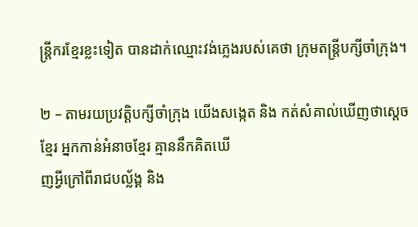ន្រ្ដីករខ្មែរខ្លះទៀត បានដាក់ឈ្មោះវង់ភ្លេងរបស់គេថា ក្រុមតន្រ្ដីបក្សីចាំក្រុង។

២ – តាមរយប្រវត្ដិបក្សីចាំក្រុង យើងសង្កេត និង កត់សំគាល់ឃើញថាស្ដេចខ្មែរ អ្នកកាន់អំនាចខ្មែរ គ្មាននឹកគិតឃើ
ញអ្វីក្រៅពីរាជបល្ល័ង្គ និង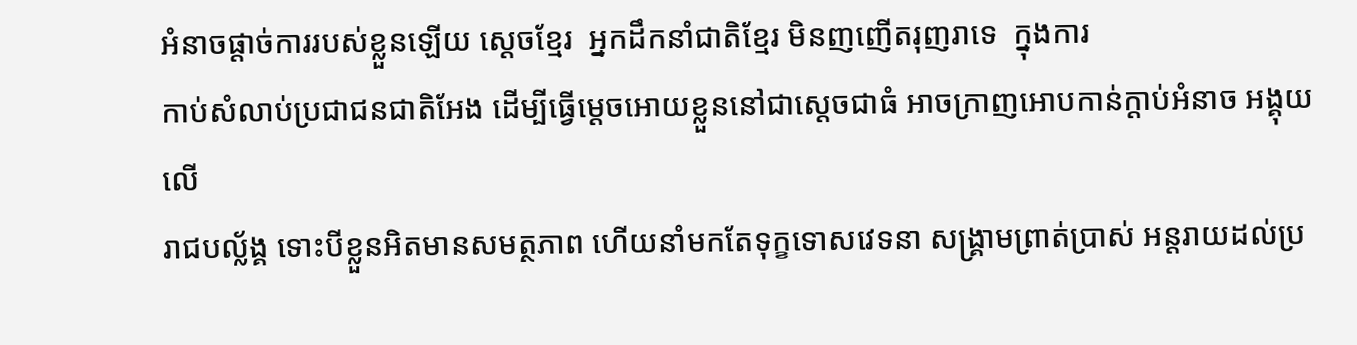អំនាចផ្ដាច់ការរបស់ខ្លួនឡើយ ស្ដេចខ្មែរ  អ្នកដឹកនាំជាតិខ្មែរ មិនញញើតរុញរាទេ  ក្នុងការ
កាប់សំលាប់ប្រជាជនជាតិអែង ដើម្បីធ្វើម្ដេចអោយខ្លួននៅជាស្ដេចជាធំ អាចក្រាញអោបកាន់ក្ដាប់អំនាច អង្គុយលើ
រាជបល្ល័ង្គ ទោះបីខ្លួនអិតមានសមត្ថភាព ហើយនាំមកតែទុក្ខទោសវេទនា សង្រ្គាមព្រាត់ប្រាស់ អន្ដរាយដល់ប្រ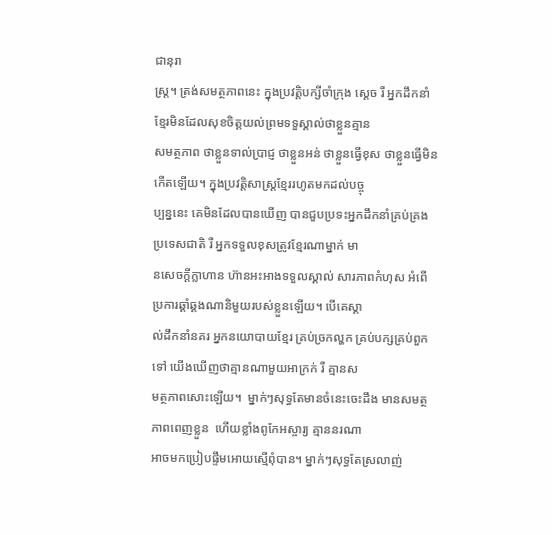ជានុរា
ស្រ្ដ។ ត្រង់សមត្ថភាពនេះ ក្នុងប្រវត្ដិបក្សីចាំក្រុង ស្ដេច រឺ អ្នកដឹកនាំខ្មែរមិនដែលសុខចិត្ដយល់ព្រមទទួស្គាល់ថាខ្លួនគ្មាន
សមត្ថភាព ថាខ្លួនទាល់ប្រាជ្ញ ថាខ្លួនអន់ ថាខ្លួនធ្វើខុស ថាខ្លួនធ្វើមិនកើតឡើយ។ ក្នុងប្រវត្ដិសាស្រ្ដខ្មែររហូតមកដល់បច្ចុ
ប្បន្ននេះ គេមិនដែលបានឃើញ បានជួបប្រទះអ្នកដឹកនាំគ្រប់គ្រងប្រទេសជាតិ រឺ អ្នកទទួលខុសត្រូវខ្មែរណាម្នាក់ មា
នសេចក្ដីក្លាហាន ហ៊ានអះអាងទទួលស្គាល់ សារភាពកំហុស អំពើប្រការឆ្គាំឆ្គងណានិមួយរបស់ខ្លួនឡើយ។ បើគេស្គា
ល់ដឹកនាំនគរ អ្នកនយោបាយខ្មែរ គ្រប់ច្រកល្ហក គ្រប់បក្សគ្រប់ពួកទៅ យើងឃើញថាគ្មានណាមួយអាក្រក់ រឺ គ្មានស
មត្ថភាពសោះឡើយ។  ម្នាក់ៗសុទ្ធតែមានចំនេះចេះដឹង មានសមត្ថភាពពេញខ្លួន  ហើយខ្លាំងពូកែអស្ចារ្យ គ្មាននរណា
អាចមកប្រៀបផ្ទឹមអោយស្មើពុំបាន។ ម្នាក់ៗសុទ្ធតែស្រលាញ់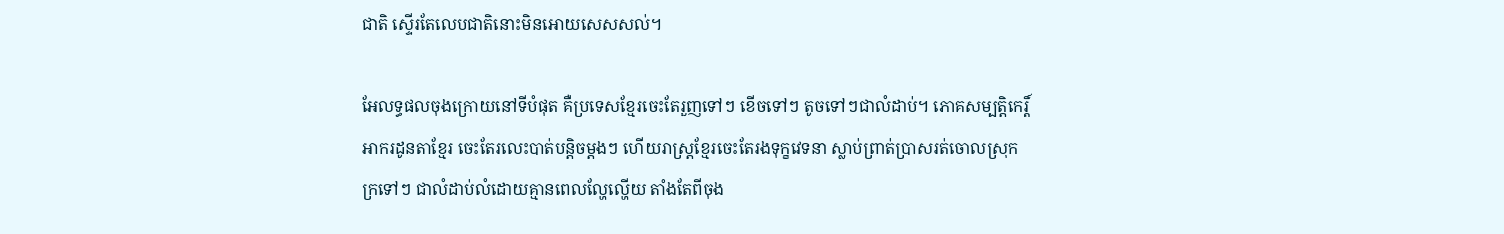ជាតិ ស្ទើរតែលេបជាតិនោះមិនអោយសេសសល់។

អែលទ្ធផលចុងក្រោយនៅទីបំផុត គឺប្រទេសខ្មែរចេះតែរួញទៅៗ ខើចទៅៗ តូចទៅៗជាលំដាប់។ ភោគសម្បត្ដិកេរ្ដិ៍
អាករដូនតាខ្មែរ ចេះតែរលេះបាត់បន្ដិចម្ដងៗ ហើយរាស្រ្ដខ្មែរចេះតែរងទុក្ខវេទនា ស្លាប់ព្រាត់ប្រាសរត់ចោលស្រុក
ក្រទៅៗ ជាលំដាប់លំដោយគ្មានពេលល្ហែល្ហើយ តាំងតែពីចុង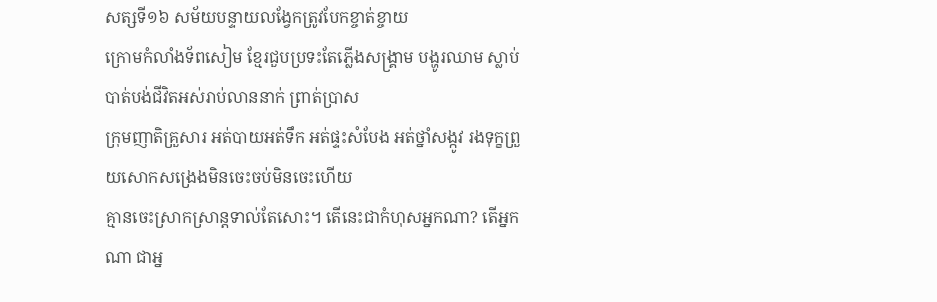សត្សទី១៦ សម័យបន្ទាយលង្វែកត្រូវបែកខ្ចាត់ខ្ចាយ
ក្រោមកំលាំងទ័ពសៀម ខ្មែរជួបប្រទះតែភ្លើងសង្គ្រាម បង្ហូរឈាម ស្លាប់បាត់បង់ជីវិតអស់រាប់លាននាក់ ព្រាត់ប្រាស
ក្រុមញាតិគ្រួសារ អត់បាយអត់ទឹក អត់ផ្ទះសំបែង អត់ថ្នាំសង្កូវ រងទុក្ខព្រួយសោកសង្រេងមិនចេះចប់មិនចេះហើយ
គ្មានចេះស្រាកស្រាន្ដទាល់តែសោះ។ តើនេះជាកំហុសអ្នកណា? តើអ្នកណា ជាអ្ន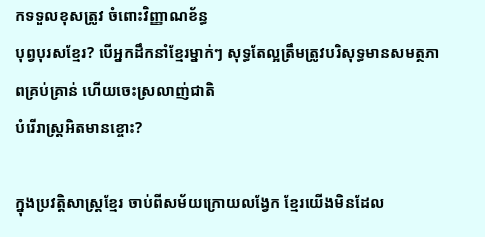កទទួលខុសត្រូវ ចំពោះវិញ្ញាណខ័ន្ធ
បុព្វបុរសខ្មែរ? បើអ្នកដឹកនាំខ្មែរម្នាក់ៗ សុទ្ធតែល្អត្រឹមត្រូវបរិសុទ្ធមានសមត្ថភាពគ្រប់គ្រាន់ ហើយចេះស្រលាញ់ជាតិ
បំរើរាស្រ្ដអិតមានខ្ចោះ?

ក្នុងប្រវត្ដិសាស្រ្ដខ្មែរ ចាប់ពីសម័យក្រោយលង្វែក ខ្មែរយើងមិនដែល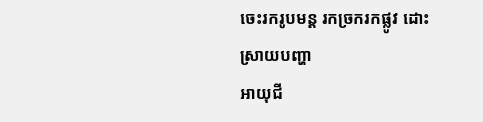ចេះរករូបមន្ដ រកច្រករកផ្លូវ ដោះស្រាយបញ្ហា
អាយុជី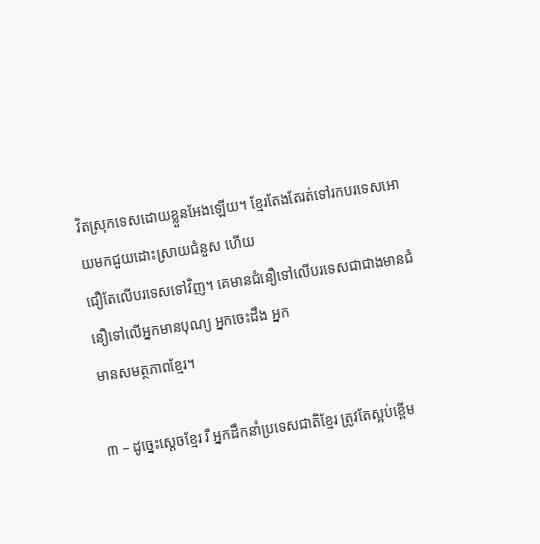វិតស្រុកទេសដោយខ្លួនអែងឡើយ។ ខ្មែរតែងតែរត់ទៅរកបរទេសអោយមកជួយដោះស្រាយជំនួស ហើយ
ជឿតែលើបរទេសទៅវិញ។ គេមានជំនឿទៅលើបរទេសជាជាងមានជំនឿទៅលើអ្នកមានបុណ្យ អ្នកចេះដឹង អ្នក
មានសមត្ថភាពខ្មែរ។

៣ – ដូច្នេះស្ដេចខ្មែរ រឺ អ្នកដឹកនាំប្រទេសជាតិខ្មែរ ត្រូវតែស្អប់ខ្ពើម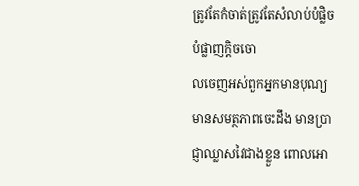ត្រូវតែកំចាត់ត្រូវតែសំលាប់បំផ្លិចបំផ្លាញក្ដិចចោ
លចេញអស់ពួកអ្នកមានបុណ្យ មានសមត្ថភាពចេះដឹង មានប្រាជ្ញាឈ្លាសវៃជាងខ្លួន ពោលអោ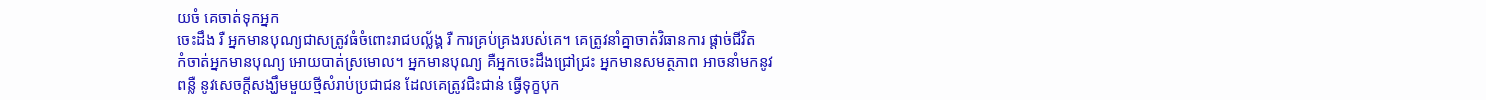យចំ គេចាត់ទុកអ្នក
ចេះដឹង រឺ អ្នកមានបុណ្យជាសត្រូវធំចំពោះរាជបល្ល័ង្គ រឺ ការគ្រប់គ្រងរបស់គេ។ គេត្រូវនាំគ្នាចាត់វិធានការ ផ្ដាច់ជីវិត
កំចាត់អ្នកមានបុណ្យ អោយបាត់ស្រមោល។ អ្នកមានបុណ្យ គឺអ្នកចេះដឹងជ្រៅជ្រះ អ្នកមានសមត្ថភាព អាចនាំមកនូវ
ពន្លឺ នូវសេចក្ដីសង្ឃឹមមួយថ្មីសំរាប់ប្រជាជន ដែលគេត្រូវជិះជាន់ ធ្វើទុក្ខបុក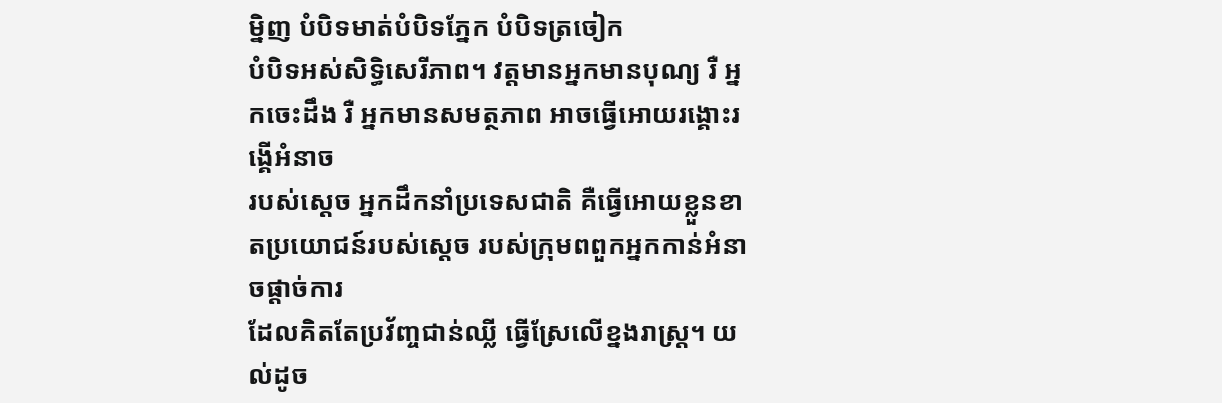ម្និញ បំបិទមាត់បំបិទភ្នែក បំបិទត្រចៀក
បំបិទអស់សិទ្ធិសេរីភាព។ វត្ដមានអ្នកមានបុណ្យ រឺ អ្នកចេះដឹង រឺ អ្នកមានសមត្ថភាព អាចធ្វើអោយរង្គោះរង្គើអំនាច
របស់ស្ដេច អ្នកដឹកនាំប្រទេសជាតិ គឺធ្វើអោយខ្លួនខាតប្រយោជន៍របស់ស្ដេច របស់ក្រុមពពួកអ្នកកាន់អំនាចផ្ដាច់ការ
ដែលគិតតែប្រវ័ញ្ចជាន់ឈ្លី ធ្វើស្រែលើខ្នងរាស្រ្ដ។ យល់ដូច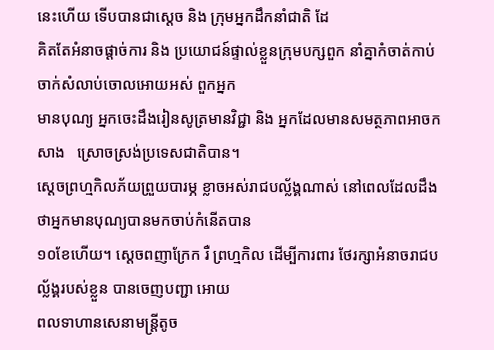នេះហើយ ទើបបានជាស្ដេច និង ក្រុមអ្នកដឹកនាំជាតិ ដែ
គិតតែអំនាចផ្ដាច់ការ និង ប្រយោជន៍ផ្ទាល់ខ្លួនក្រុមបក្សពួក នាំគ្នាកំចាត់កាប់ចាក់សំលាប់ចោលអោយអស់ ពួកអ្នក
មានបុណ្យ អ្នកចេះដឹងរៀនសូត្រមានវិជ្ជា និង អ្នកដែលមានសមត្ថភាពអាចកសាង   ស្រោចស្រង់ប្រទេសជាតិបាន។
ស្ដេចព្រហ្មកិលភ័យព្រួយបារម្ភ ខ្លាចអស់រាជបល្ល័ង្គណាស់ នៅពេលដែលដឹងថាអ្នកមានបុណ្យបានមកចាប់កំនើតបាន
១០ខែហើយ។ ស្ដេចពញាក្រែក រឺ ព្រហ្មកិល ដើម្បីការពារ ថែរក្សាអំនាចរាជបល្ល័ង្គរបស់ខ្លួន បានចេញបញ្ជា អោយ
ពលទាហានសេនាមន្រ្ដីតូច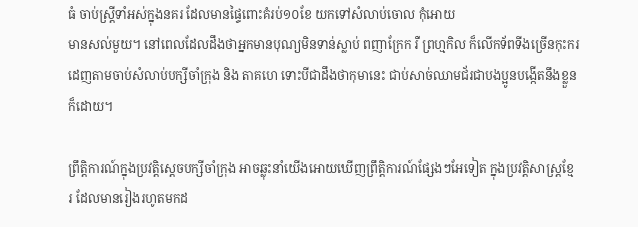ធំ ចាប់ស្រ្ដីទាំអស់ក្នុងនគរ ដែលមានផ្ទៃពោះគំរប់១០ខែ យកទៅសំលាប់ចោល កុំអោយ
មានសល់មួយ។ នៅពេលដែលដឹងថាអ្នកមានបុណ្យមិនទាន់ស្លាប់ ពញាក្រែក រឺ ព្រហ្មកិល ក៏លើកទ័ពទីងច្រើនកុះករ
ដេញតាមចាប់សំលាប់បក្សីចាំក្រុង និង តាគហេ ទោះបីជាដឹងថាកុមានេះ ជាប់សាច់ឈាមជ័រជាបងប្អូនបង្កើតនឹងខ្លួន
ក៏ដោយ។

ព្រឹត្ដិការណ៍ក្នុងប្រវត្ដិស្ដេចបក្សីចាំក្រុង អាចឆ្លុះនាំយើងអោយឃើញព្រឹត្ដិការណ៍ផ្សែងៗអែទៀត ក្នុងប្រវត្ដិសាស្រ្តខ្មែ
រ ដែលមានរៀងរហូតមកដ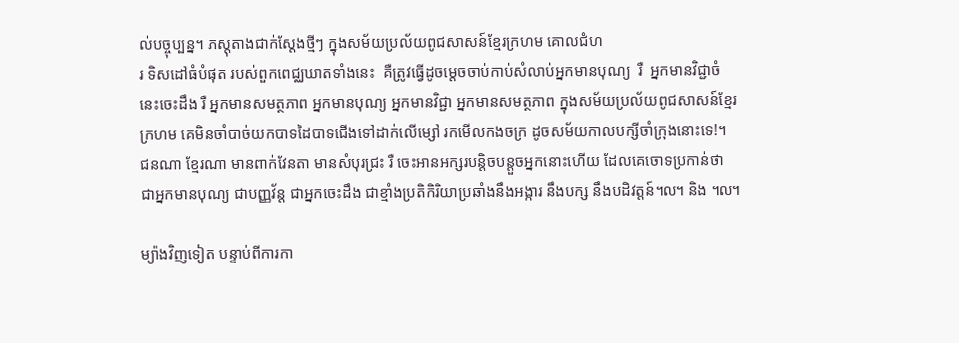ល់បច្ចុប្បន្ន។ ភស្ដុតាងជាក់ស្ដែងថ្មីៗ ក្នុងសម័យប្រល័យពូជសាសន៍ខ្មែរក្រហម គោលជំហ
រ ទិសដៅធំបំផុត របស់ពួកពេជ្ឈឃាតទាំងនេះ  គឺត្រូវធ្វើដូចម្ដេចចាប់កាប់សំលាប់អ្នកមានបុណ្យ  រឺ  អ្នកមានវិជ្ជាចំ
នេះចេះដឹង រឺ អ្នកមានសមត្ថភាព អ្នកមានបុណ្យ អ្នកមានវិជ្ជា អ្នកមានសមត្ថភាព ក្នុងសម័យប្រល័យពូជសាសន៍ខ្មែរ
ក្រហម គេមិនចាំបាច់យកបាទដៃបាទជើងទៅដាក់លើម្សៅ រកមើលកងចក្រ ដូចសម័យកាលបក្សីចាំក្រុងនោះទេ!។
ជនណា ខ្មែរណា មានពាក់វែនតា មានសំបុរជ្រះ រឺ ចេះអានអក្សរបន្ដិចបន្ដួចអ្នកនោះហើយ ដែលគេចោទប្រកាន់ថា
ជាអ្នកមានបុណ្យ ជាបញ្ញវ័ន្ដ ជាអ្នកចេះដឹង ជាខ្មាំងប្រតិកិរិយាប្រឆាំងនឹងអង្ការ នឹងបក្ស នឹងបដិវត្ដន៍៘ និង ៘

ម្យ៉ាងវិញទៀត បន្ទាប់ពីការកា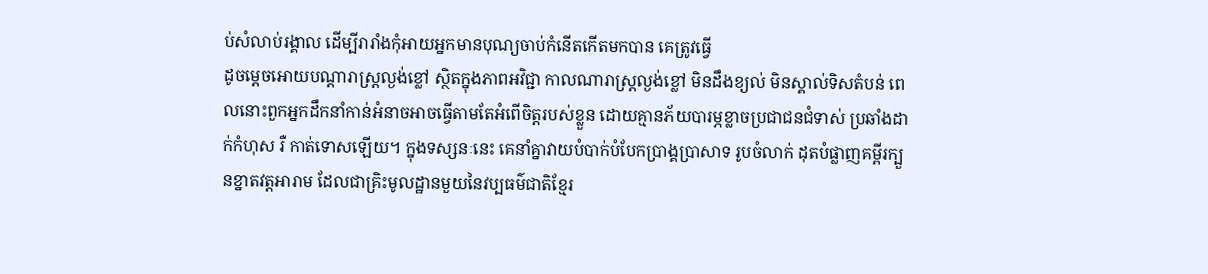ប់សំលាប់រង្គាល ដើម្បីរារាំងកុំអាយអ្នកមានបុណ្យចាប់កំនើតកើតមកបាន គេត្រូវធ្វើ
ដូចម្ដេចអោយបណ្ដារាស្រ្ដល្ងង់ខ្លៅ ស្ថិតក្នុងភាពអវិជ្ជា កាលណារាស្រ្ដល្ងង់ខ្លៅ មិនដឹងខ្យល់ មិនស្គាល់ទិសតំបន់ ពេ
លនោះពួកអ្នកដឹកនាំកាន់អំនាចអាចធ្វើតាមតែអំពើចិត្ដរបស់ខ្លួន ដោយគ្មានភ័យបារម្ភខ្លាចប្រជាជនជំទាស់ ប្រឆាំងដា
ក់កំហុស រឺ កាត់ទោសឡើយ។ ក្នុងទស្សនៈនេះ គេនាំគ្នាវាយបំបាក់បំបែកប្រាង្គប្រាសាទ រូបចំលាក់ ដុតបំផ្លាញគម្ពីរក្បួ
នខ្នាតវត្តអារាម ដែលជាគ្រិះមូលដ្ឋានមួយនៃវប្បធម៌ជាតិខ្មែរ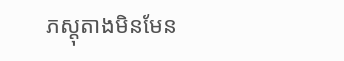ភស្ដុតាងមិនមែន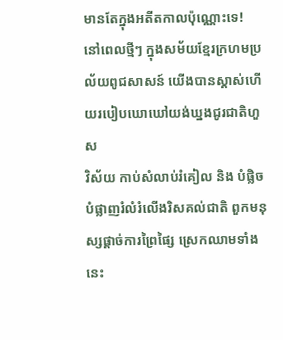មានតែក្នុងអតីតកាលប៉ុណ្ណោះទេ!
នៅពេលថ្មីៗ ក្នុងសម័យខ្មែរក្រហមប្រល័យពូជសាសន៍ យើងបានស្គាស់ហើយរបៀបឃោឃៅយង់ឃ្នងជូរជាតិហួស
វិស័យ កាប់សំលាប់រំគៀល និង បំផ្លិចបំផ្លាញរំលំរំលើងរិសគល់ជាតិ ពួកមនុស្សផ្ដាច់ការព្រៃផ្សៃ ស្រេកឈាមទាំង
នេះ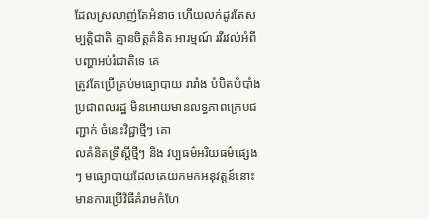ដែលស្រលាញ់តែអំនាច ហើយលក់ដូរតែសម្បត្ដិជាតិ គ្មានចិត្ដគំនិត អារម្មណ៍ រវីរវល់អំពីបញ្ហាអប់រំជាតិទេ គេ
ត្រូវតែប្រើគ្រប់មធ្យោបាយ រារាំង បំបិតបំបាំងប្រជាពលរដ្ឋ មិនអោយមានលទ្ធភាពក្រេបជញ្ជាក់ ចំនេះវិជ្ជាថ្មីៗ គោ
លគំនិតទ្រឹស្ដីថ្មីៗ និង វប្បធម៌អរិយធម៌ផ្សេងៗ មធ្យោបាយដែលគេយកមកអនុវត្ដន៍នោះ មានការប្រើវិធីគំរាមកំហែ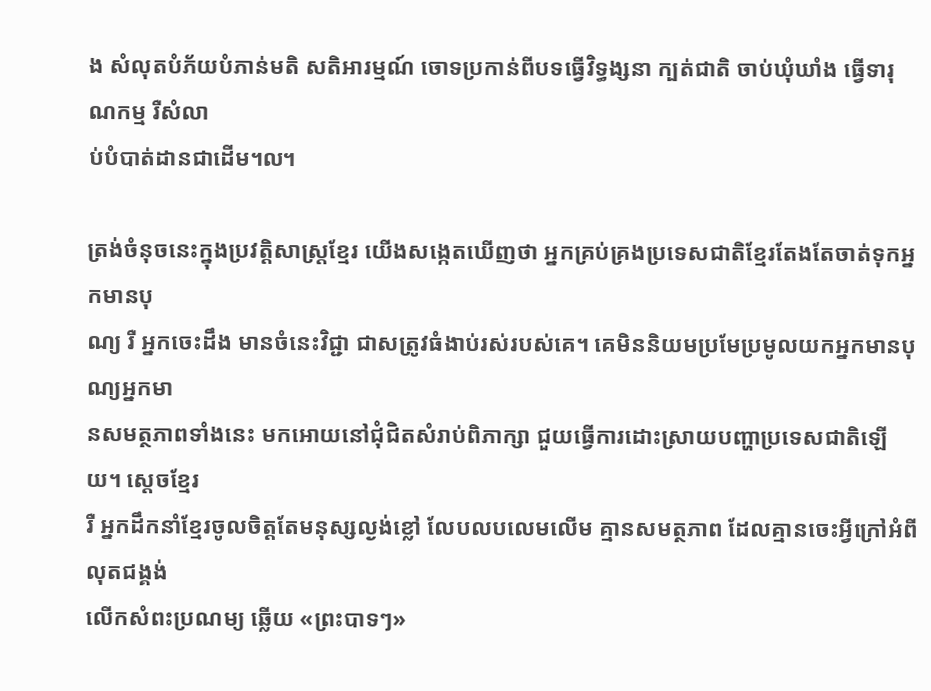ង សំលុតបំភ័យបំភាន់មតិ សតិអារម្មណ៍ ចោទប្រកាន់ពីបទធ្វើវិទ្ធង្សនា ក្បត់ជាតិ ចាប់ឃុំឃាំង ធ្វើទារុណកម្ម រឺសំលា
ប់បំបាត់ដានជាដើម៘

ត្រង់ចំនុចនេះក្នុងប្រវត្ដិសាស្រ្តខ្មែរ យើងសង្កេតឃើញថា អ្នកគ្រប់គ្រងប្រទេសជាតិខ្មែរតែងតែចាត់ទុកអ្នកមានបុ
ណ្យ រឺ អ្នកចេះដឹង មានចំនេះវិជ្ជា ជាសត្រូវធំងាប់រស់របស់គេ។ គេមិននិយមប្រមែប្រមូលយកអ្នកមានបុណ្យអ្នកមា
នសមត្ថភាពទាំងនេះ មកអោយនៅជុំជិតសំរាប់ពិភាក្សា ជួយធ្វើការដោះស្រាយបញ្ហាប្រទេសជាតិឡើយ។ ស្ដេចខ្មែរ
រឺ អ្នកដឹកនាំខ្មែរចូលចិត្ដតែមនុស្សល្ងង់ខ្លៅ លែបលបលេមលើម គ្មានសមត្ថភាព ដែលគ្មានចេះអ្វីក្រៅអំពីលុតជង្គង់
លើកសំពះប្រណម្យ ឆ្លើយ «ព្រះបាទៗ»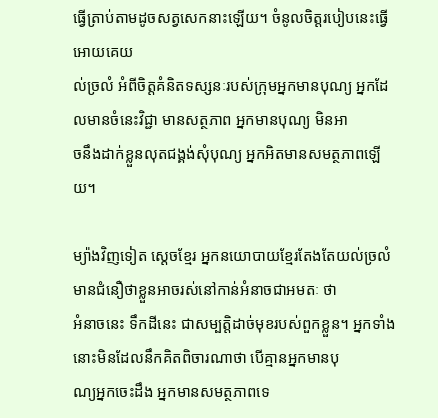ធ្វើត្រាប់តាមដូចសត្វសេកនាះឡើយ។ ចំនូលចិត្ដរបៀបនេះធ្វើអោយគេយ
ល់ច្រលំ អំពីចិត្ដគំនិតទស្សនៈរបស់ក្រុមអ្នកមានបុណ្យ អ្នកដែលមានចំនេះវិជ្ជា មានសត្ថភាព អ្នកមានបុណ្យ មិនអា
ចនឹងដាក់ខ្លួនលុតជង្គង់សុំបុណ្យ អ្នកអិតមានសមត្ថភាពឡើយ។

ម្យ៉ាងវិញទៀត ស្ដេចខ្មែរ អ្នកនយោបាយខ្មែរតែងតែយល់ច្រលំ មានជំនឿថាខ្លួនអាចរស់នៅកាន់អំនាចជាអមតៈ ថា
អំនាចនេះ ទឹកដីនេះ ជាសម្បត្ដិដាច់មុខរបស់ពួកខ្លួន។ អ្នកទាំងនោះមិនដែលនឹកគិតពិចារណាថា បើគ្មានអ្នកមានបុ
ណ្យអ្នកចេះដឹង អ្នកមានសមត្ថភាពទេ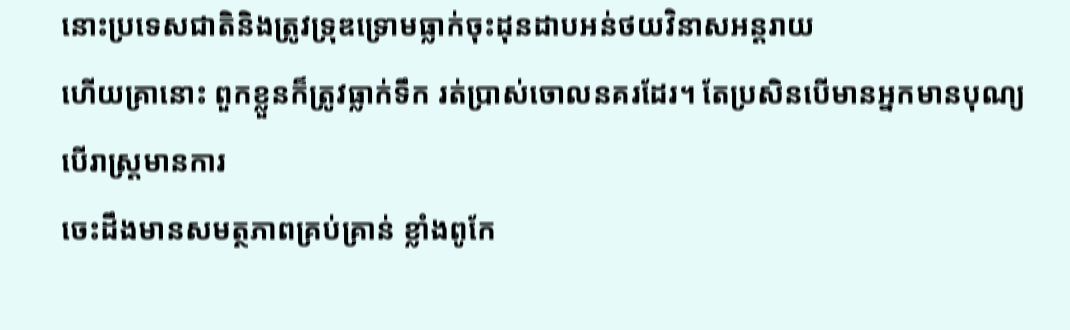នោះប្រទេសជាតិនិងត្រូវទ្រុឌទ្រោមធ្លាក់ចុះដុនដាបអន់ថយវិនាសអន្ដរាយ
ហើយគ្រានោះ ពួកខ្លួនក៏ត្រូវធ្លាក់ទឹក រត់ប្រាស់ចោលនគរដែរ។ តែប្រសិនបើមានអ្នកមានបុណ្យ បើរាស្រ្ដមានការ
ចេះដឹងមានសមត្ថភាពគ្រប់គ្រាន់ ខ្លាំងពូកែ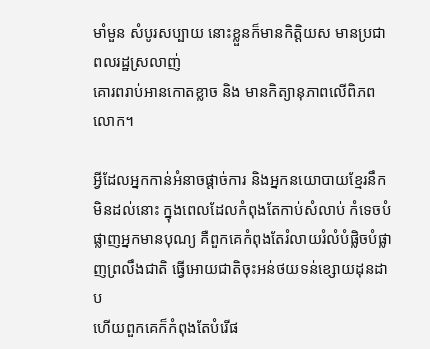មាំមួន សំបូរសប្បាយ នោះខ្លួនក៏មានកិត្ដិយស មានប្រជាពលរដ្ឋស្រលាញ់
គោរពរាប់អានកោតខ្លាច និង មានកិត្យានុភាពលើពិភពលោក។

អ្វីដែលអ្នកកាន់អំនាចផ្ដាច់ការ និងអ្នកនយោបាយខ្មែរនឹកមិនដល់នោះ ក្នុងពេលដែលកំពុងតែកាប់សំលាប់ កំទេចបំ
ផ្លាញអ្នកមានបុណ្យ គឺពួកគេកំពុងតែរំលាយរំលំបំផ្លិចបំផ្លាញព្រលឹងជាតិ ធ្វើអោយជាតិចុះអន់ថយទន់ខ្សោយដុនដាប
ហើយពួកគេក៏កំពុងតែបំរើផ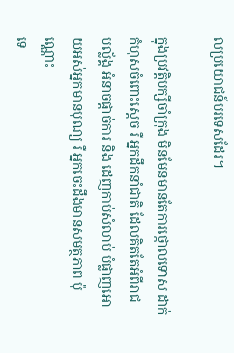លប្រយោជន៍បរទេសដែរ។

ក្នុងប្រវត្ដិបក្សីចាំក្រុង មិនមែនមានតែការថ្កោលទោស ដាក់កំហុសចំពោះស្ដេច រឺ អ្នកដឹកនាំជាតិ ដែលគិតតែអំពីរាជ
បល្ល័ង្គ អំនាចផ្ដាច់ការ និង ដេញកាប់សំលាប់ បំផ្លាញអោយអស់អ្នកមានបុណ្យ រឺ អ្នកចេះដឹងមានសមត្ថភាព ប៉ុណ្ណោះ
ទេ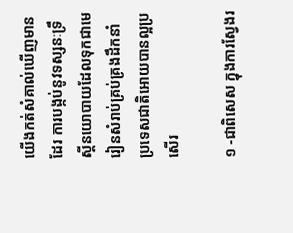យើងកត់សំគាល់ឃើញមានដែរ ការបង្កប់នូវទស្សនៈទ្រឹស្ដីនយោបាយដែលទុកជាមេរៀនសំរាប់គ្រប់គ្រងដឹកនាំ
ប្រទេសជាតិអោយបានល្អប្រសើរ

១ -ជាពិសេស ក្នុងការស្វែងរ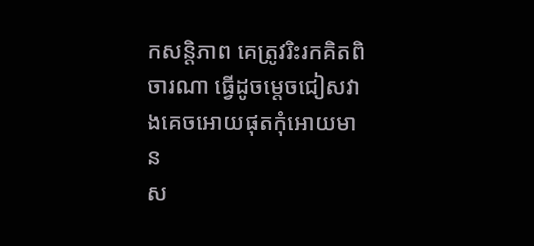កសន្តិភាព គេត្រូវរិះរកគិតពិចារណា ធ្វើដូចម្ដេចជៀសវាងគេចអោយផុតកុំអោយមាន
ស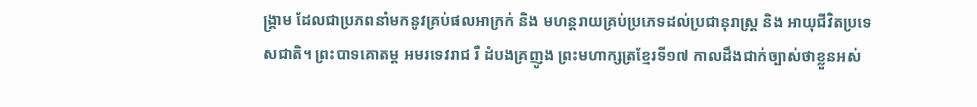ង្គ្រាម ដែលជាប្រភពនាំមកនូវគ្រប់ផលអាក្រក់ និង មហន្ដរាយគ្រប់ប្រភេទដល់ប្រជានុរាស្ដ្រ និង អាយុជីវិតប្រទេ
សជាតិ។ ព្រះបាទគោតម្ដ អមរទេវរាជ រឺ ដំបងគ្រញូង ព្រះមហាក្សត្រខ្មែរទី១៧ កាលដឹងជាក់ច្បាស់ថាខ្លួនអស់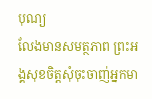បុណ្យ
លែងមានសមត្ថភាព ព្រះអង្គសុខចិត្ដសុំចុះចាញ់អ្នកមា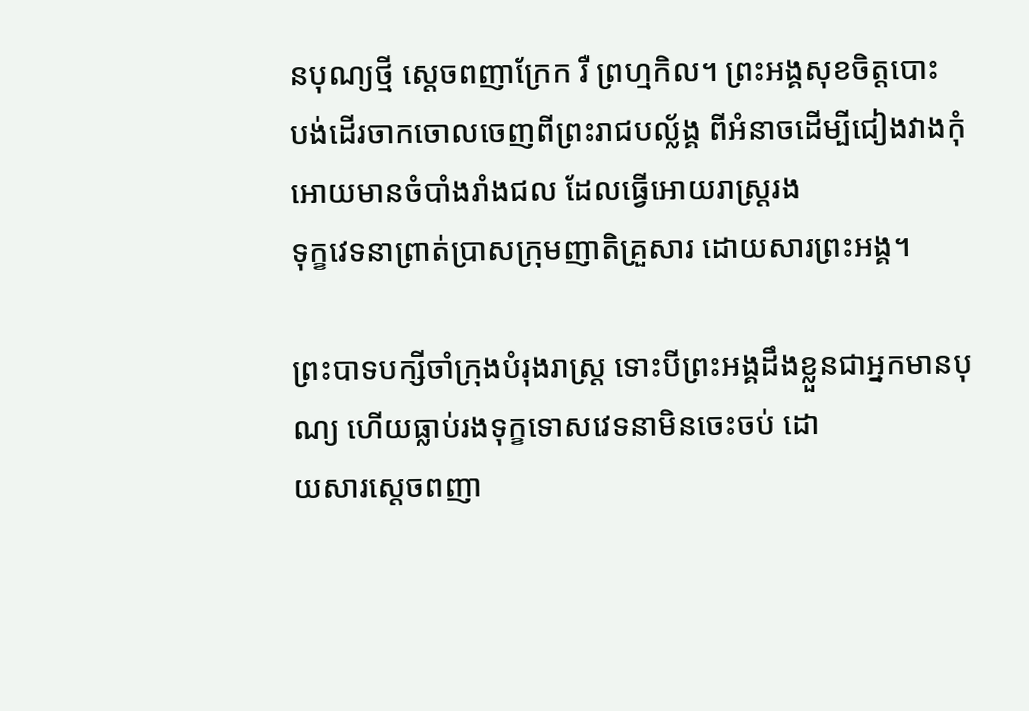នបុណ្យថ្មី ស្ដេចពញាក្រែក រឺ ព្រហ្មកិល។ ព្រះអង្គសុខចិត្ដបោះ
បង់ដើរចាកចោលចេញពីព្រះរាជបល្ល័ង្គ ពីអំនាចដើម្បីជៀងវាងកុំអោយមានចំបាំងរាំងជល ដែលធ្វើអោយរាស្រ្ដរង
ទុក្ខវេទនាព្រាត់ប្រាសក្រុមញាតិគ្រួសារ ដោយសារព្រះអង្គ។

ព្រះបាទបក្សីចាំក្រុងបំរុងរាស្រ្ដ ទោះបីព្រះអង្គដឹងខ្លួនជាអ្នកមានបុណ្យ ហើយធ្លាប់រងទុក្ខទោសវេទនាមិនចេះចប់ ដោ
យសារស្ដេចពញា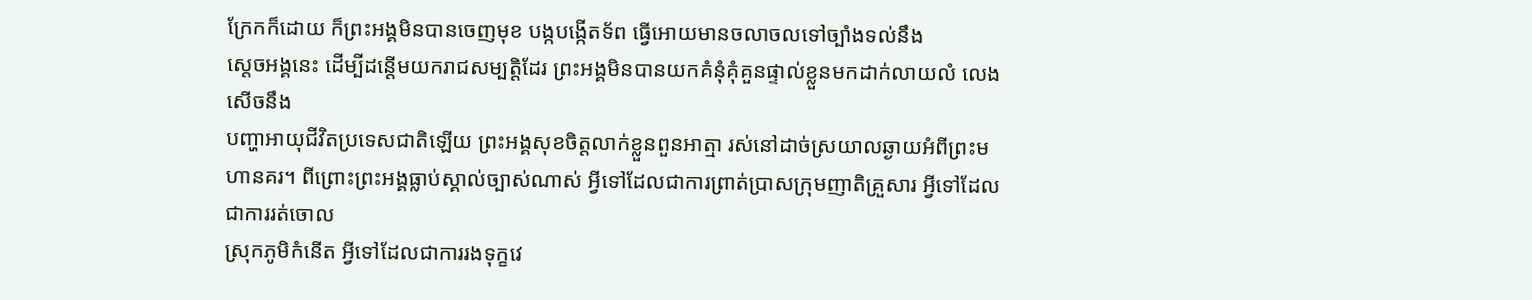ក្រែកក៏ដោយ ក៏ព្រះអង្គមិនបានចេញមុខ បង្កបង្កើតទ័ព ធ្វើអោយមានចលាចលទៅច្បាំងទល់នឹង
ស្ដេចអង្គនេះ ដើម្បីដន្ដើមយករាជសម្បត្ដិដែរ ព្រះអង្គមិនបានយកគំនុំគុំគួនផ្ទាល់ខ្លួនមកដាក់លាយលំ លេងសើចនឹង
បញ្ហាអាយុជីវិតប្រទេសជាតិឡើយ ព្រះអង្គសុខចិត្ដលាក់ខ្លួនពួនអាត្មា រស់នៅដាច់ស្រយាលឆ្ងាយអំពីព្រះមហានគរ។ ពីព្រោះព្រះអង្គធ្លាប់ស្គាល់ច្បាស់ណាស់ អ្វីទៅដែលជាការព្រាត់ប្រាសក្រុមញាតិគ្រួសារ អ្វីទៅដែលជាការរត់ចោល
ស្រុកភូមិកំនើត អ្វីទៅដែលជាការរងទុក្ខវេ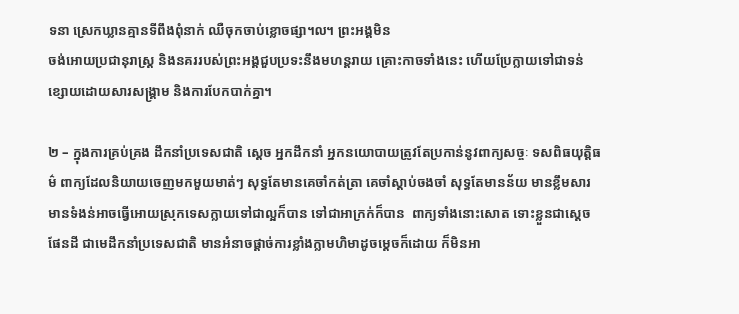ទនា ស្រេកឃ្លានគ្មានទីពឹងពុំនាក់ ឈឺចុកចាប់ខ្លោចផ្សា៘ ព្រះអង្គមិន
ចង់អោយប្រជានុរាស្ដ្រ និងនគររបស់ព្រះអង្គជួបប្រទះនឹងមហន្ដរាយ គ្រោះកាចទាំងនេះ ហើយប្រែក្លាយទៅជាទន់
ខ្សោយដោយសារសង្រ្គាម និងការបែកបាក់គ្នា។

២ – ក្នុងការគ្រប់គ្រង ដឹកនាំប្រទេសជាតិ ស្ដេច អ្នកដឹកនាំ អ្នកនយោបាយត្រូវតែប្រកាន់នូវពាក្យសច្ចៈ ទសពិធយុត្ដិធ
ម៌ ពាក្យដែលនិយាយចេញមកមួយមាត់ៗ សុទ្ធតែមានគេចាំកត់ត្រា គេចាំស្ដាប់ចងចាំ សុទ្ធតែមានន័យ មានខ្លឹមសារ
មានទំងន់អាចធ្វើអោយស្រុកទេសក្លាយទៅជាល្អក៏បាន ទៅជាអាក្រក់ក៏បាន  ពាក្យទាំងនោះសោត ទោះខ្លួនជាស្ដេច
ផែនដី ជាមេដឹកនាំប្រទេសជាតិ មានអំនាចផ្ដាច់ការខ្លាំងក្លាមហិមាដូចម្ដេចក៏ដោយ ក៏មិនអា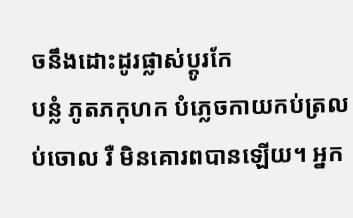ចនឹងដោះដូរផ្លាស់ប្ដូរកែ
បន្លំ ភូតភកុហក បំភ្លេចកាយកប់ត្រលប់ចោល រឺ មិនគោរពបានឡើយ។ អ្នក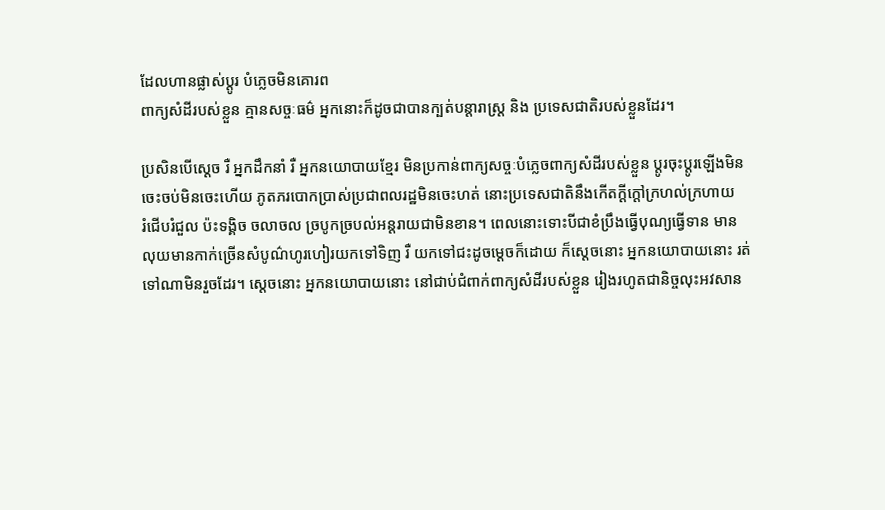ដែលហានផ្លាស់ប្ដូរ បំភ្លេចមិនគោរព
ពាក្យសំដីរបស់ខ្លួន គ្មានសច្ចៈធម៌ អ្នកនោះក៏ដូចជាបានក្បត់បន្ដារាស្រ្ដ និង ប្រទេសជាតិរបស់ខ្លួនដែរ។

ប្រសិនបើស្ដេច រឺ អ្នកដឹកនាំ រឺ អ្នកនយោបាយខ្មែរ មិនប្រកាន់ពាក្យសច្ចៈបំភ្លេចពាក្យសំដីរបស់ខ្លួន ប្ដូរចុះប្ដូរឡើងមិន
ចេះចប់មិនចេះហើយ ភូតភរបោកប្រាស់ប្រជាពលរដ្ឋមិនចេះហត់ នោះប្រទេសជាតិនឹងកើតក្ដីក្ដៅក្រហល់ក្រហាយ
រំជើបរំជួល ប៉ះទង្គិច ចលាចល ច្របូកច្របល់អន្ដរាយជាមិនខាន។ ពេលនោះទោះបីជាខំប្រឹងធ្វើបុណ្យធ្វើទាន មាន
លុយមានកាក់ច្រើនសំបូណ៌ហូរហៀរយកទៅទិញ រឺ យកទៅជះដូចម្ដេចក៏ដោយ ក៏ស្ដេចនោះ អ្នកនយោបាយនោះ រត់
ទៅណាមិនរួចដែរ។ ស្ដេចនោះ អ្នកនយោបាយនោះ នៅជាប់ជំពាក់ពាក្យសំដីរបស់ខ្លួន រៀងរហូតជានិច្ចលុះអវសាន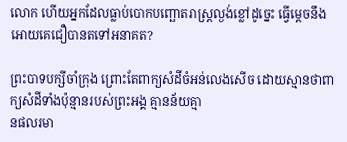លោក ហើយអ្នកដែលធ្លាប់បោកបញ្ឆោតរាស្រ្ដល្ងង់ខ្លៅដូច្នេះ ធ្វើម្ដេចនឹងអោយគេជឿបានតទៅអនាគត?

ព្រះបាទបក្សីចាំក្រុង ព្រោះតែពាក្យសំដីចំអន់លេងសើច ដោយស្មានថាពាក្យសំដីទាំងប៉ុន្មានរបស់ព្រះអង្គ គ្មានន័យគ្មា
នផលរមា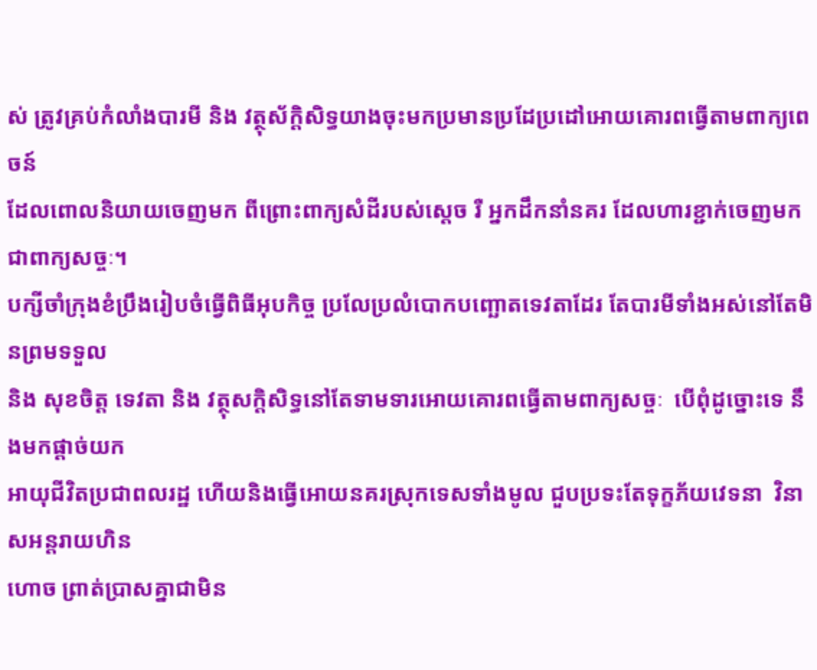ស់ ត្រូវគ្រប់កំលាំងបារមី និង វត្ថុស័ក្ដិសិទ្ធយាងចុះមកប្រមានប្រដែប្រដៅអោយគោរពធ្វើតាមពាក្យពេចន៍
ដែលពោលនិយាយចេញមក ពីព្រោះពាក្យសំដីរបស់ស្ដេច រឺ អ្នកដឹកនាំនគរ ដែលហារខ្ជាក់ចេញមកជាពាក្យសច្ចៈ។
បក្សីចាំក្រុងខំប្រឹងរៀបចំធ្វើពិធីអុបកិច្ច ប្រលែប្រលំបោកបញ្ឆោតទេវតាដែរ តែបារមីទាំងអស់នៅតែមិនព្រមទទួល
និង សុខចិត្ដ ទេវតា និង វត្ថុសក្ដិសិទ្ធនៅតែទាមទារអោយគោរពធ្វើតាមពាក្យសច្ចៈ  បើពុំដូច្នោះទេ នឹងមកផ្ដាច់យក
អាយុជីវិតប្រជាពលរដ្ឋ ហើយនិងធ្វើអោយនគរស្រុកទេសទាំងមូល ជួបប្រទះតែទុក្ខភ័យវេទនា  វិនាសអន្ដរាយហិន
ហោច ព្រាត់ប្រាសគ្នាជាមិន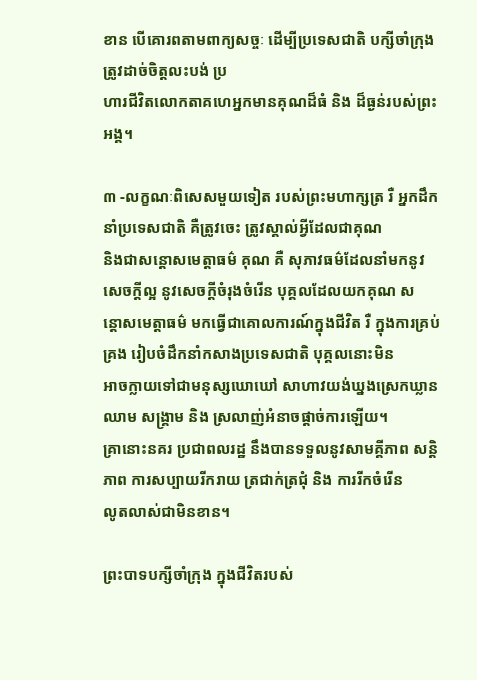ខាន បើគោរពតាមពាក្យសច្ចៈ ដើម្បីប្រទេសជាតិ បក្សីចាំក្រុង ត្រូវដាច់ចិត្ដលះបង់ ប្រ
ហារជីវិតលោកតាគហេអ្នកមានគុណដ៏ធំ និង ដ៏ធ្ងន់របស់ព្រះអង្គ។

៣ -លក្ខណៈពិសេសមួយទៀត របស់ព្រះមហាក្សត្រ រឺ អ្នកដឹកនាំប្រទេសជាតិ គឺត្រូវចេះ ត្រូវស្គាល់អ្វីដែលជាគុណ
និងជាសន្ដោសមេត្ដាធម៌ គុណ គឺ សុភាវធម៌ដែលនាំមកនូវសេចក្ដីល្អ នូវសេចក្ដីចំរុងចំរើន បុគ្គលដែលយកគុណ ស
ន្ដោសមេត្ដាធម៌ មកធ្វើជាគោលការណ៍ក្នុងជីវិត រឺ ក្នុងការគ្រប់គ្រង រៀបចំដឹកនាំកសាងប្រទេសជាតិ បុគ្គលនោះមិន
អាចក្លាយទៅជាមនុស្សឃោឃៅ សាហាវយង់ឃ្នងស្រេកឃ្លានឈាម សង្គ្រាម និង ស្រលាញ់អំនាចផ្ដាច់ការឡើយ។
គ្រានោះនគរ ប្រជាពលរដ្ឋ នឹងបានទទួលនូវសាមគ្គីភាព សន្ដិភាព ការសប្បាយរីករាយ ត្រជាក់ត្រជុំ និង ការរីកចំរើន
លូតលាស់ជាមិនខាន។

ព្រះបាទបក្សីចាំក្រុង ក្នុងជីវិតរបស់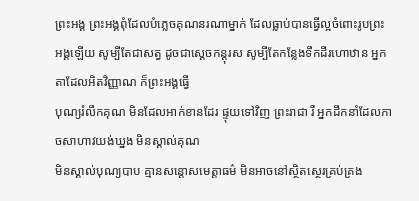ព្រះអង្គ ព្រះអង្គពុំដែលបំភ្លេចគុណនរណាម្នាក់ ដែលធ្លាប់បានធ្វើល្អចំពោះរូបព្រះ
អង្គឡើយ សូម្បីតែជាសត្វ ដូចជាស្ដេចកន្ដុរស សូម្បីតែកន្លែងទឹកដីរហោឋាន អ្នកតាដែលអិតវិញ្ញាណ ក៏ព្រះអង្គធ្វើ
បុណ្យរំលឹកគុណ មិនដែលអាក់ខានដែរ ផ្ទុយទៅវិញ ព្រះរាជា រឺ អ្នកដឹកនាំដែលកាចសាហាវយង់ឃ្នង មិនស្គាល់គុណ
មិនស្គាល់បុណ្យបាប គ្មានសន្ដោសមេត្ដាធម៌ មិនអាចនៅស្ថិតស្ថេរគ្រប់គ្រង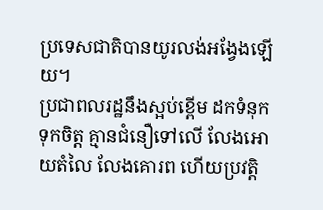ប្រទេសជាតិបានយូរលង់អង្វែងឡើយ។
ប្រជាពលរដ្ឋនឹងស្អប់ខ្ពើម ដកទំនុកទុកចិត្ដ គ្មានជំនឿទៅលើ លែងអោយតំលៃ លែងគោរព ហើយប្រវត្ដិ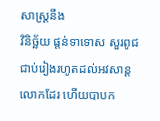សាស្រ្ដនឹង
វិនិច្ឆ័យ ផ្ដន់ទាទោស សួរពូជជាប់រៀងរហូតដល់អវសាន្ដលោកដែរ ហើយបាបក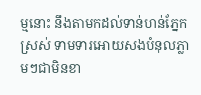ម្មនោះ នឹងតាមកដល់ទាន់ហន់ភ្នែក
ស្រស់ ទាមទារអោយសងបំនុលភ្លាមៗជាមិនខា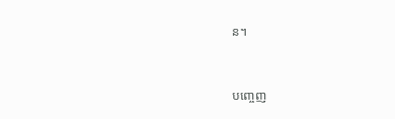ន។


បញ្ចេញ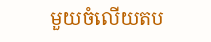មួយចំលើយតប